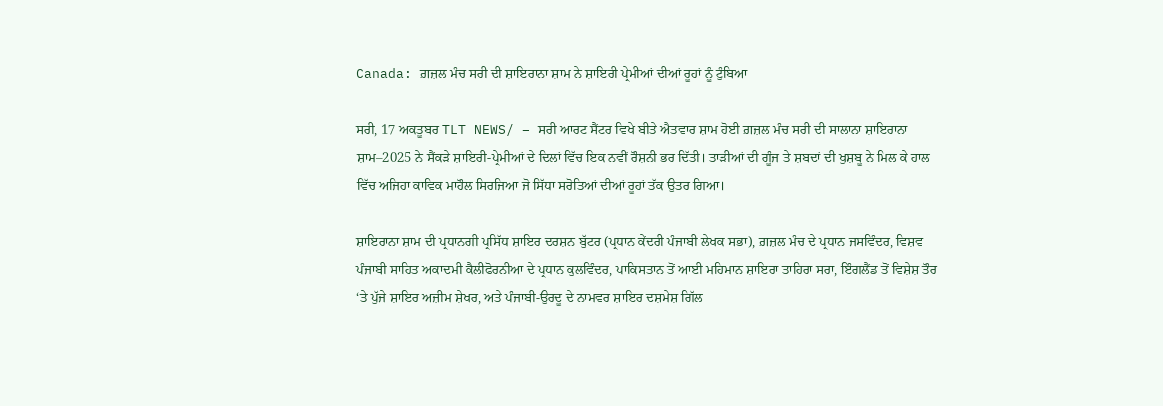Canada: ਗ਼ਜ਼ਲ ਮੰਚ ਸਰੀ ਦੀ ਸ਼ਾਇਰਾਨਾ ਸ਼ਾਮ ਨੇ ਸ਼ਾਇਰੀ ਪ੍ਰੇਮੀਆਂ ਦੀਆਂ ਰੂਹਾਂ ਨੂੰ ਟੁੰਬਿਆ

ਸਰੀ, 17 ਅਕਤੂਬਰ TLT NEWS/ – ਸਰੀ ਆਰਟ ਸੈਂਟਰ ਵਿਖੇ ਬੀਤੇ ਐਤਵਾਰ ਸ਼ਾਮ ਹੋਈ ਗ਼ਜ਼ਲ ਮੰਚ ਸਰੀ ਦੀ ਸਾਲਾਨਾ ਸ਼ਾਇਰਾਨਾ ਸ਼ਾਮ–2025 ਨੇ ਸੈਂਕੜੇ ਸ਼ਾਇਰੀ-ਪ੍ਰੇਮੀਆਂ ਦੇ ਦਿਲਾਂ ਵਿੱਚ ਇਕ ਨਵੀਂ ਰੌਸ਼ਨੀ ਭਰ ਦਿੱਤੀ। ਤਾੜੀਆਂ ਦੀ ਗੂੰਜ ਤੇ ਸ਼ਬਦਾਂ ਦੀ ਖੁਸ਼ਬੂ ਨੇ ਮਿਲ ਕੇ ਹਾਲ ਵਿੱਚ ਅਜਿਹਾ ਕਾਵਿਕ ਮਾਹੌਲ ਸਿਰਜਿਆ ਜੋ ਸਿੱਧਾ ਸਰੋਤਿਆਂ ਦੀਆਂ ਰੂਹਾਂ ਤੱਕ ਉਤਰ ਗਿਆ।

ਸ਼ਾਇਰਾਨਾ ਸ਼ਾਮ ਦੀ ਪ੍ਰਧਾਨਗੀ ਪ੍ਰਸਿੱਧ ਸ਼ਾਇਰ ਦਰਸ਼ਨ ਬੁੱਟਰ (ਪ੍ਰਧਾਨ ਕੇਂਦਰੀ ਪੰਜਾਬੀ ਲੇਖਕ ਸਭਾ), ਗ਼ਜ਼ਲ ਮੰਚ ਦੇ ਪ੍ਰਧਾਨ ਜਸਵਿੰਦਰ, ਵਿਸ਼ਵ ਪੰਜਾਬੀ ਸਾਹਿਤ ਅਕਾਦਮੀ ਕੈਲੀਫੋਰਨੀਆ ਦੇ ਪ੍ਰਧਾਨ ਕੁਲਵਿੰਦਰ, ਪਾਕਿਸਤਾਨ ਤੋਂ ਆਈ ਮਹਿਮਾਨ ਸ਼ਾਇਰਾ ਤਾਹਿਰਾ ਸਰਾ, ਇੰਗਲੈਂਡ ਤੋਂ ਵਿਸ਼ੇਸ਼ ਤੌਰ ‘ਤੇ ਪੁੱਜੇ ਸ਼ਾਇਰ ਅਜ਼ੀਮ ਸ਼ੇਖਰ, ਅਤੇ ਪੰਜਾਬੀ-ਉਰਦੂ ਦੇ ਨਾਮਵਰ ਸ਼ਾਇਰ ਦਸ਼ਮੇਸ਼ ਗਿੱਲ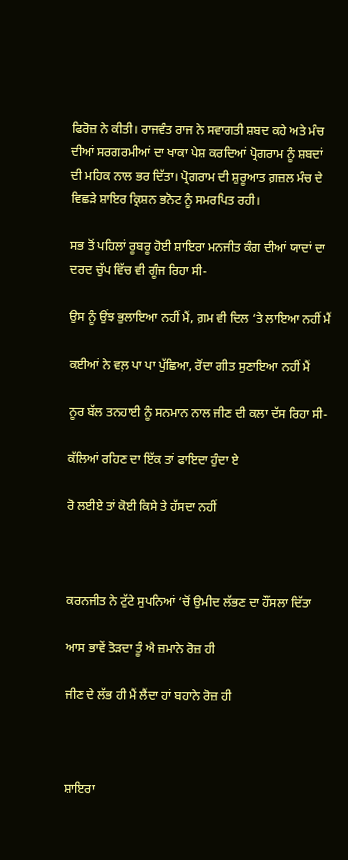ਫਿਰੋਜ਼ ਨੇ ਕੀਤੀ। ਰਾਜਵੰਤ ਰਾਜ ਨੇ ਸਵਾਗਤੀ ਸ਼ਬਦ ਕਹੇ ਅਤੇ ਮੰਚ ਦੀਆਂ ਸਰਗਰਮੀਆਂ ਦਾ ਖਾਕਾ ਪੇਸ਼ ਕਰਦਿਆਂ ਪ੍ਰੋਗਰਾਮ ਨੂੰ ਸ਼ਬਦਾਂ ਦੀ ਮਹਿਕ ਨਾਲ ਭਰ ਦਿੱਤਾ। ਪ੍ਰੋਗਰਾਮ ਦੀ ਸ਼ੁਰੂਆਤ ਗ਼ਜ਼ਲ ਮੰਚ ਦੇ ਵਿਛੜੇ ਸ਼ਾਇਰ ਕ੍ਰਿਸ਼ਨ ਭਨੋਟ ਨੂੰ ਸਮਰਪਿਤ ਰਹੀ।

ਸਭ ਤੋਂ ਪਹਿਲਾਂ ਰੂਬਰੂ ਹੋਈ ਸ਼ਾਇਰਾ ਮਨਜੀਤ ਕੰਗ ਦੀਆਂ ਯਾਦਾਂ ਦਾ ਦਰਦ ਚੁੱਪ ਵਿੱਚ ਵੀ ਗੂੰਜ ਰਿਹਾ ਸੀ-

ਉਸ ਨੂੰ ਉਂਝ ਭੁਲਾਇਆ ਨਹੀਂ ਮੈਂ, ਗ਼ਮ ਵੀ ਦਿਲ ‘ਤੇ ਲਾਇਆ ਨਹੀਂ ਮੈਂ

ਕਈਆਂ ਨੇ ਵਲ਼ ਪਾ ਪਾ ਪੁੱਛਿਆ, ਰੋਂਦਾ ਗੀਤ ਸੁਣਾਇਆ ਨਹੀਂ ਮੈਂ

ਨੂਰ ਬੱਲ ਤਨਹਾਈ ਨੂੰ ਸਨਮਾਨ ਨਾਲ ਜੀਣ ਦੀ ਕਲਾ ਦੱਸ ਰਿਹਾ ਸੀ-

ਕੱਲਿਆਂ ਰਹਿਣ ਦਾ ਇੱਕ ਤਾਂ ਫਾਇਦਾ ਹੁੰਦਾ ਏ

ਰੋ ਲਈਏ ਤਾਂ ਕੋਈ ਕਿਸੇ ਤੇ ਹੱਸਦਾ ਨਹੀਂ



ਕਰਨਜੀਤ ਨੇ ਟੁੱਟੇ ਸੁਪਨਿਆਂ ‘ਚੋਂ ਉਮੀਦ ਲੱਭਣ ਦਾ ਹੌਂਸਲਾ ਦਿੱਤਾ

ਆਸ ਭਾਵੇਂ ਤੋੜਦਾ ਤੂੰ ਐ ਜ਼ਮਾਨੇ ਰੋਜ਼ ਹੀ

ਜੀਣ ਦੇ ਲੱਭ ਹੀ ਮੈਂ ਲੈਂਦਾ ਹਾਂ ਬਹਾਨੇ ਰੋਜ਼ ਹੀ



ਸ਼ਾਇਰਾ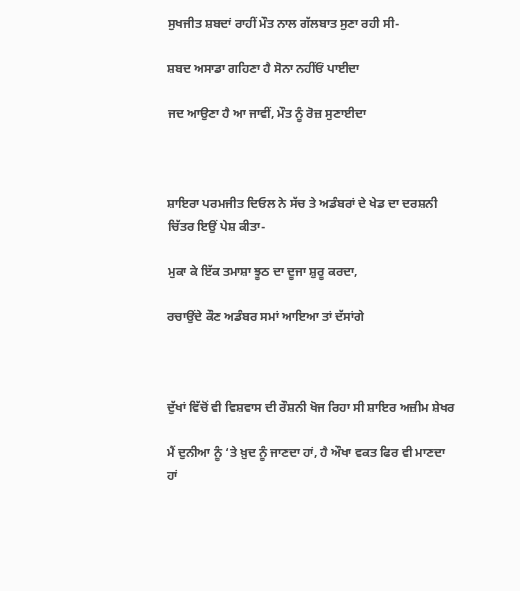ਸੁਖਜੀਤ ਸ਼ਬਦਾਂ ਰਾਹੀਂ ਮੌਤ ਨਾਲ ਗੱਲਬਾਤ ਸੁਣਾ ਰਹੀ ਸੀ-

ਸ਼ਬਦ ਅਸਾਡਾ ਗਹਿਣਾ ਹੈ ਸੋਨਾ ਨਹੀਂਓਂ ਪਾਈਦਾ

ਜਦ ਆਉਣਾ ਹੈ ਆ ਜਾਵੀਂ, ਮੌਤ ਨੂੰ ਰੋਜ਼ ਸੁਣਾਈਦਾ



ਸ਼ਾਇਰਾ ਪਰਮਜੀਤ ਦਿਓਲ ਨੇ ਸੱਚ ਤੇ ਅਡੰਬਰਾਂ ਦੇ ਖੇਡ ਦਾ ਦਰਸ਼ਨੀ ਚਿੱਤਰ ਇਉਂ ਪੇਸ਼ ਕੀਤਾ-

ਮੁਕਾ ਕੇ ਇੱਕ ਤਮਾਸ਼ਾ ਝੂਠ ਦਾ ਦੂਜਾ ਸ਼ੁਰੂ ਕਰਦਾ,

ਰਚਾਉਂਦੇ ਕੌਣ ਅਡੰਬਰ ਸਮਾਂ ਆਇਆ ਤਾਂ ਦੱਸਾਂਗੇ



ਦੁੱਖਾਂ ਵਿੱਚੋਂ ਵੀ ਵਿਸ਼ਵਾਸ ਦੀ ਰੌਸ਼ਨੀ ਖੋਜ ਰਿਹਾ ਸੀ ਸ਼ਾਇਰ ਅਜ਼ੀਮ ਸ਼ੇਖਰ

ਮੈਂ ਦੁਨੀਆ ਨੂੰ ‘ਤੇ ਖ਼ੁਦ ਨੂੰ ਜਾਣਦਾ ਹਾਂ, ਹੈ ਔਖਾ ਵਕਤ ਫਿਰ ਵੀ ਮਾਣਦਾ ਹਾਂ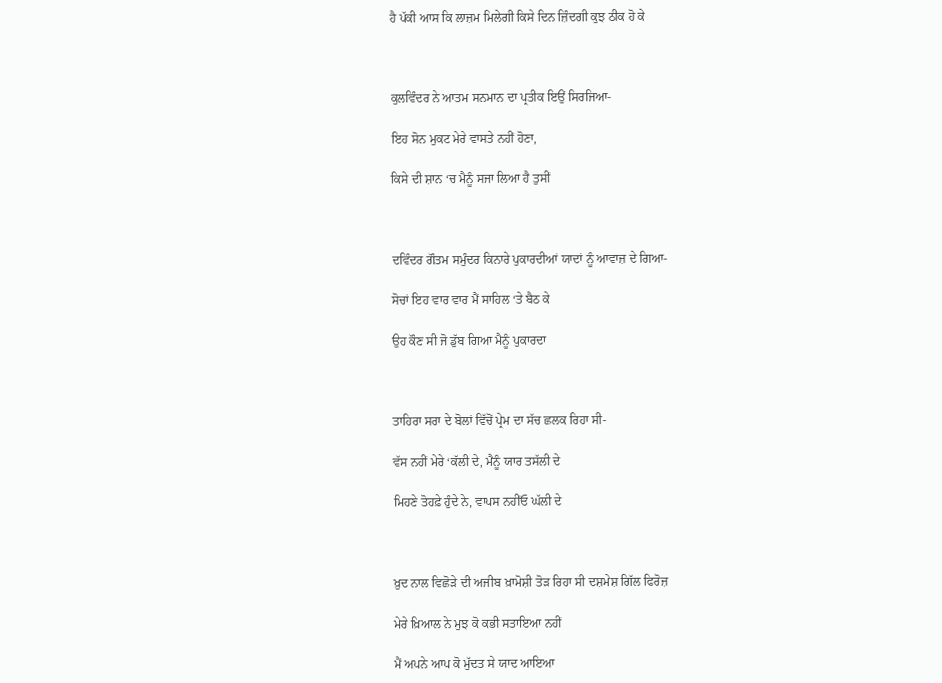ਹੈ ਪੱਕੀ ਆਸ ਕਿ ਲਾਜ਼ਮ ਮਿਲੇਗੀ ਕਿਸੇ ਦਿਨ ਜ਼ਿੰਦਗੀ ਕੁਝ ਠੀਕ ਹੋ ਕੇ



ਕੁਲਵਿੰਦਰ ਨੇ ਆਤਮ ਸਨਮਾਨ ਦਾ ਪ੍ਰਤੀਕ ਇਉਂ ਸਿਰਜਿਆ-

ਇਹ ਸੋਨ ਮੁਕਟ ਮੇਰੇ ਵਾਸਤੇ ਨਹੀਂ ਹੋਣਾ,

ਕਿਸੇ ਦੀ ਸ਼ਾਨ ‘ਚ ਮੈਨੂੰ ਸਜਾ ਲਿਆ ਹੈ ਤੁਸੀਂ



ਦਵਿੰਦਰ ਗੌਤਮ ਸਮੁੰਦਰ ਕਿਨਾਰੇ ਪੁਕਾਰਦੀਆਂ ਯਾਦਾਂ ਨੂੰ ਆਵਾਜ਼ ਦੇ ਗਿਆ-

ਸੋਚਾਂ ਇਹ ਵਾਰ ਵਾਰ ਮੈਂ ਸਾਹਿਲ ‘ਤੇ ਬੈਠ ਕੇ

ਉਹ ਕੌਣ ਸੀ ਜੋ ਡੁੱਬ ਗਿਆ ਮੈਨੂੰ ਪੁਕਾਰਦਾ



ਤਾਹਿਰਾ ਸਰਾ ਦੇ ਬੋਲਾਂ ਵਿੱਚੋਂ ਪ੍ਰੇਮ ਦਾ ਸੱਚ ਛਲਕ ਰਿਹਾ ਸੀ-

ਵੱਸ ਨਹੀਂ ਮੇਰੇ ‘ਕੱਲੀ ਦੇ, ਮੈਨੂੰ ਯਾਰ ਤਸੱਲੀ ਦੇ

ਮਿਹਣੇ ਤੋਹਫ਼ੇ ਹੁੰਦੇ ਨੇ, ਵਾਪਸ ਨਹੀਂਓ ਘੱਲੀ ਦੇ



ਖ਼ੁਦ ਨਾਲ ਵਿਛੋੜੇ ਦੀ ਅਜੀਬ ਖ਼ਾਮੋਸ਼ੀ ਤੋੜ ਰਿਹਾ ਸੀ ਦਸ਼ਮੇਸ਼ ਗਿੱਲ ਫਿਰੋਜ਼

ਮੇਰੇ ਖ਼ਿਆਲ ਨੇ ਮੁਝ ਕੋ ਕਭੀ ਸਤਾਇਆ ਨਹੀਂ

ਮੈਂ ਅਪਨੇ ਆਪ ਕੋ ਮੁੱਦਤ ਸੇ ਯਾਦ ਆਇਆ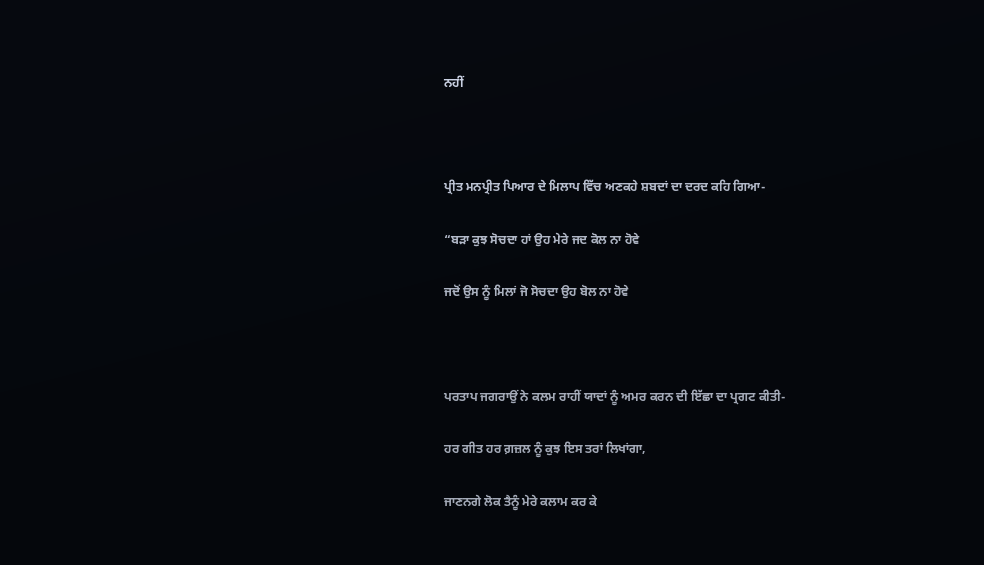ਨਹੀਂ



ਪ੍ਰੀਤ ਮਨਪ੍ਰੀਤ ਪਿਆਰ ਦੇ ਮਿਲਾਪ ਵਿੱਚ ਅਣਕਹੇ ਸ਼ਬਦਾਂ ਦਾ ਦਰਦ ਕਹਿ ਗਿਆ-

“ਬੜਾ ਕੁਝ ਸੋਚਦਾ ਹਾਂ ਉਹ ਮੇਰੇ ਜਦ ਕੋਲ ਨਾ ਹੋਵੇ

ਜਦੋਂ ਉਸ ਨੂੰ ਮਿਲਾਂ ਜੋ ਸੋਚਦਾ ਉਹ ਬੋਲ ਨਾ ਹੋਵੇ



ਪਰਤਾਪ ਜਗਰਾਉਂ ਨੇ ਕਲਮ ਰਾਹੀਂ ਯਾਦਾਂ ਨੂੰ ਅਮਰ ਕਰਨ ਦੀ ਇੱਛਾ ਦਾ ਪ੍ਰਗਟ ਕੀਤੀ-

ਹਰ ਗੀਤ ਹਰ ਗ਼ਜ਼ਲ ਨੂੰ ਕੁਝ ਇਸ ਤਰਾਂ ਲਿਖਾਂਗਾ,

ਜਾਣਨਗੇ ਲੋਕ ਤੈਨੂੰ ਮੇਰੇ ਕਲਾਮ ਕਰ ਕੇ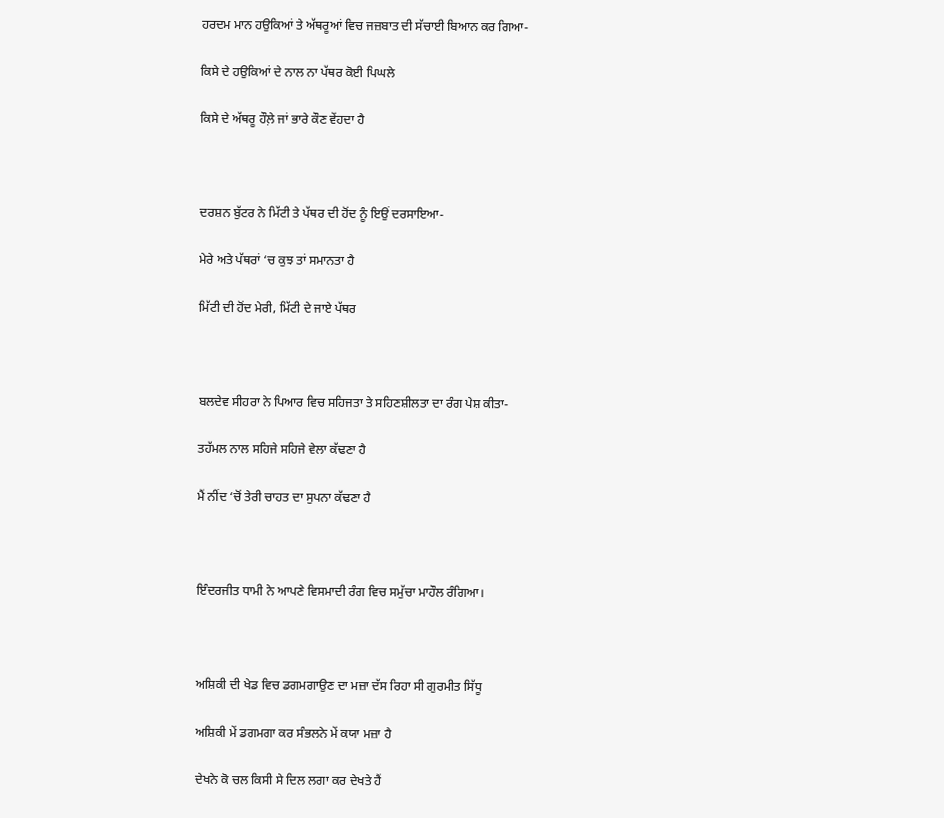ਹਰਦਮ ਮਾਨ ਹਉਕਿਆਂ ਤੇ ਅੱਥਰੂਆਂ ਵਿਚ ਜਜ਼ਬਾਤ ਦੀ ਸੱਚਾਈ ਬਿਆਨ ਕਰ ਗਿਆ-

ਕਿਸੇ ਦੇ ਹਉਕਿਆਂ ਦੇ ਨਾਲ ਨਾ ਪੱਥਰ ਕੋਈ ਪਿਘਲੇ

ਕਿਸੇ ਦੇ ਅੱਥਰੂ ਹੌਲ਼ੇ ਜਾਂ ਭਾਰੇ ਕੌਣ ਵੇਂਹਦਾ ਹੈ



ਦਰਸ਼ਨ ਬੁੱਟਰ ਨੇ ਮਿੱਟੀ ਤੇ ਪੱਥਰ ਦੀ ਹੋਂਦ ਨੂੰ ਇਉਂ ਦਰਸਾਇਆ-

ਮੇਰੇ ਅਤੇ ਪੱਥਰਾਂ ‘ਚ ਕੁਝ ਤਾਂ ਸਮਾਨਤਾ ਹੈ

ਮਿੱਟੀ ਦੀ ਹੋਂਦ ਮੇਰੀ, ਮਿੱਟੀ ਦੇ ਜਾਏ ਪੱਥਰ



ਬਲਦੇਵ ਸੀਹਰਾ ਨੇ ਪਿਆਰ ਵਿਚ ਸਹਿਜਤਾ ਤੇ ਸਹਿਣਸ਼ੀਲਤਾ ਦਾ ਰੰਗ ਪੇਸ਼ ਕੀਤਾ-

ਤਹੱਮਲ ਨਾਲ ਸਹਿਜੇ ਸਹਿਜੇ ਵੇਲਾ ਕੱਢਣਾ ਹੈ

ਮੈਂ ਨੀਂਦ ‘ਚੋਂ ਤੇਰੀ ਚਾਹਤ ਦਾ ਸੁਪਨਾ ਕੱਢਣਾ ਹੈ



ਇੰਦਰਜੀਤ ਧਾਮੀ ਨੇ ਆਪਣੇ ਵਿਸਮਾਦੀ ਰੰਗ ਵਿਚ ਸਮੁੱਚਾ ਮਾਹੌਲ ਰੰਗਿਆ।



ਅਸ਼ਿਕੀ ਦੀ ਖੇਡ ਵਿਚ ਡਗਮਗਾਉਣ ਦਾ ਮਜ਼ਾ ਦੱਸ ਰਿਹਾ ਸੀ ਗੁਰਮੀਤ ਸਿੱਧੂ

ਅਸ਼ਿਕੀ ਮੇਂ ਡਗਮਗਾ ਕਰ ਸੰਭਲਨੇ ਮੇਂ ਕਯਾ ਮਜ਼ਾ ਹੈ

ਦੇਖਨੇ ਕੋ ਚਲ ਕਿਸੀ ਸੇ ਦਿਲ ਲਗਾ ਕਰ ਦੇਖਤੇ ਹੈਂ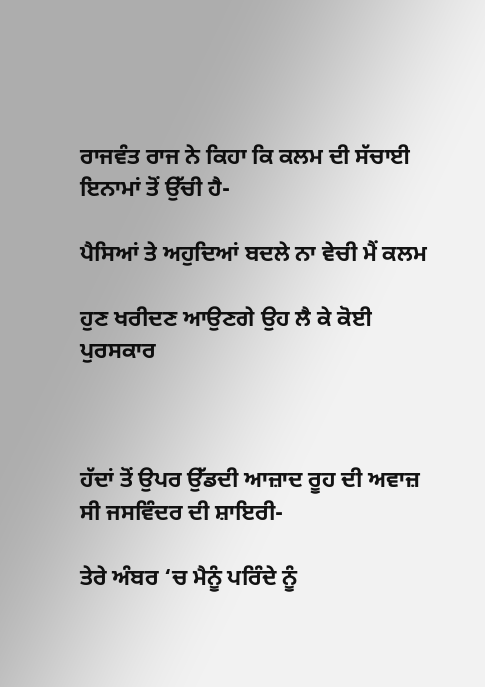ਰਾਜਵੰਤ ਰਾਜ ਨੇ ਕਿਹਾ ਕਿ ਕਲਮ ਦੀ ਸੱਚਾਈ ਇਨਾਮਾਂ ਤੋਂ ਉੱਚੀ ਹੈ-

ਪੈਸਿਆਂ ਤੇ ਅਹੁਦਿਆਂ ਬਦਲੇ ਨਾ ਵੇਚੀ ਮੈਂ ਕਲਮ

ਹੁਣ ਖਰੀਦਣ ਆਉਣਗੇ ਉਹ ਲੈ ਕੇ ਕੋਈ ਪੁਰਸਕਾਰ



ਹੱਦਾਂ ਤੋਂ ਉਪਰ ਉੱਡਦੀ ਆਜ਼ਾਦ ਰੂਹ ਦੀ ਅਵਾਜ਼ ਸੀ ਜਸਵਿੰਦਰ ਦੀ ਸ਼ਾਇਰੀ-

ਤੇਰੇ ਅੰਬਰ ‘ਚ ਮੈਨੂੰ ਪਰਿੰਦੇ ਨੂੰ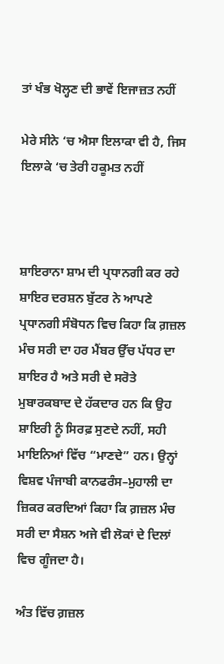ਤਾਂ ਖੰਭ ਖੋਲ੍ਹਣ ਦੀ ਭਾਵੇਂ ਇਜਾਜ਼ਤ ਨਹੀਂ

ਮੇਰੇ ਸੀਨੇ ‘ਚ ਐਸਾ ਇਲਾਕਾ ਵੀ ਹੈ, ਜਿਸ ਇਲਾਕੇ ‘ਚ ਤੇਰੀ ਹਕੂਮਤ ਨਹੀਂ



ਸ਼ਾਇਰਾਨਾ ਸ਼ਾਮ ਦੀ ਪ੍ਰਧਾਨਗੀ ਕਰ ਰਹੇ ਸ਼ਾਇਰ ਦਰਸ਼ਨ ਬੁੱਟਰ ਨੇ ਆਪਣੇ ਪ੍ਰਧਾਨਗੀ ਸੰਬੋਧਨ ਵਿਚ ਕਿਹਾ ਕਿ ਗ਼ਜ਼ਲ ਮੰਚ ਸਰੀ ਦਾ ਹਰ ਮੈਂਬਰ ਉੱਚ ਪੱਧਰ ਦਾ ਸ਼ਾਇਰ ਹੈ ਅਤੇ ਸਰੀ ਦੇ ਸਰੋਤੇ ਮੁਬਾਰਕਬਾਦ ਦੇ ਹੱਕਦਾਰ ਹਨ ਕਿ ਉਹ ਸ਼ਾਇਰੀ ਨੂੰ ਸਿਰਫ਼ ਸੁਣਦੇ ਨਹੀਂ, ਸਹੀ ਮਾਇਨਿਆਂ ਵਿੱਚ “ਮਾਣਦੇ” ਹਨ। ਉਨ੍ਹਾਂ ਵਿਸ਼ਵ ਪੰਜਾਬੀ ਕਾਨਫਰੰਸ–ਮੁਹਾਲੀ ਦਾ ਜ਼ਿਕਰ ਕਰਦਿਆਂ ਕਿਹਾ ਕਿ ਗ਼ਜ਼ਲ ਮੰਚ ਸਰੀ ਦਾ ਸੈਸ਼ਨ ਅਜੇ ਵੀ ਲੋਕਾਂ ਦੇ ਦਿਲਾਂ ਵਿਚ ਗੂੰਜਦਾ ਹੈ।

ਅੰਤ ਵਿੱਚ ਗ਼ਜ਼ਲ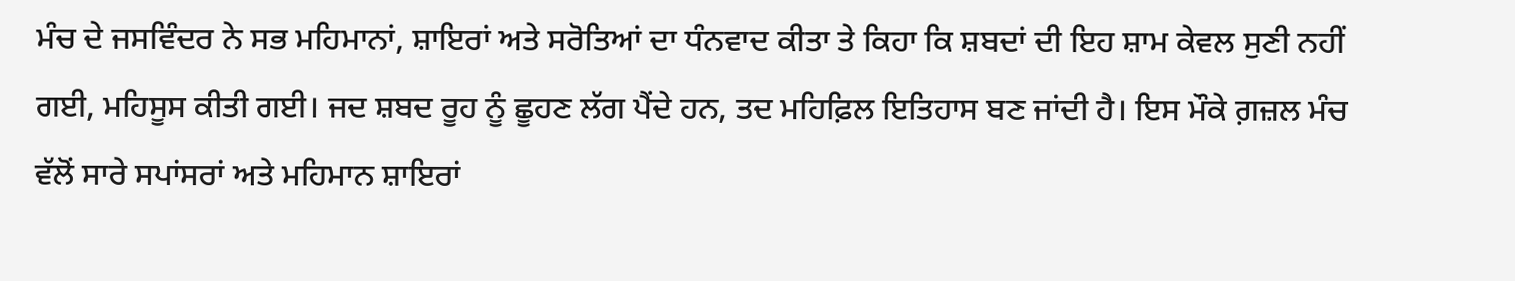ਮੰਚ ਦੇ ਜਸਵਿੰਦਰ ਨੇ ਸਭ ਮਹਿਮਾਨਾਂ, ਸ਼ਾਇਰਾਂ ਅਤੇ ਸਰੋਤਿਆਂ ਦਾ ਧੰਨਵਾਦ ਕੀਤਾ ਤੇ ਕਿਹਾ ਕਿ ਸ਼ਬਦਾਂ ਦੀ ਇਹ ਸ਼ਾਮ ਕੇਵਲ ਸੁਣੀ ਨਹੀਂ ਗਈ, ਮਹਿਸੂਸ ਕੀਤੀ ਗਈ। ਜਦ ਸ਼ਬਦ ਰੂਹ ਨੂੰ ਛੂਹਣ ਲੱਗ ਪੈਂਦੇ ਹਨ, ਤਦ ਮਹਿਫ਼ਿਲ ਇਤਿਹਾਸ ਬਣ ਜਾਂਦੀ ਹੈ। ਇਸ ਮੌਕੇ ਗ਼ਜ਼ਲ ਮੰਚ ਵੱਲੋਂ ਸਾਰੇ ਸਪਾਂਸਰਾਂ ਅਤੇ ਮਹਿਮਾਨ ਸ਼ਾਇਰਾਂ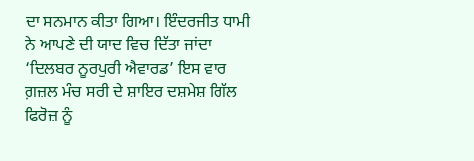ਦਾ ਸਨਮਾਨ ਕੀਤਾ ਗਿਆ। ਇੰਦਰਜੀਤ ਧਾਮੀ ਨੇ ਆਪਣੇ ਦੀ ਯਾਦ ਵਿਚ ਦਿੱਤਾ ਜਾਂਦਾ ‘ਦਿਲਬਰ ਨੂਰਪੁਰੀ ਐਵਾਰਡ’ ਇਸ ਵਾਰ ਗ਼ਜ਼ਲ ਮੰਚ ਸਰੀ ਦੇ ਸ਼ਾਇਰ ਦਸ਼ਮੇਸ਼ ਗਿੱਲ ਫਿਰੋਜ਼ ਨੂੰ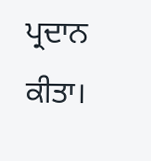ਪ੍ਰਦਾਨ ਕੀਤਾ।